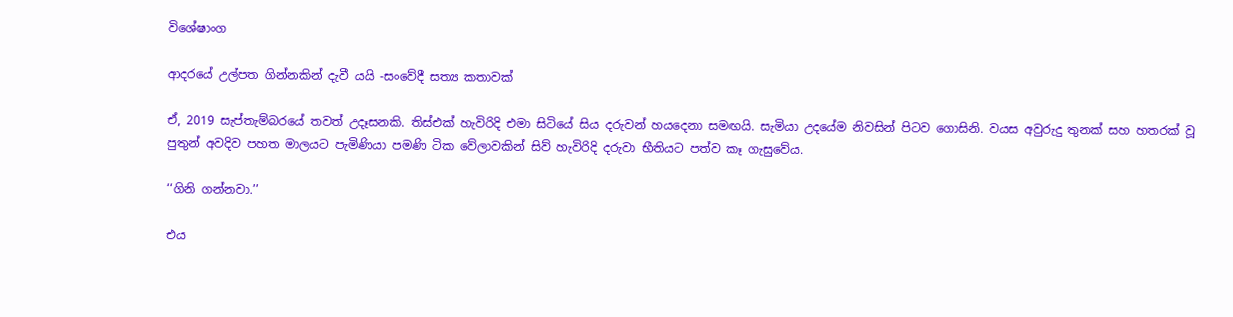විශේෂාංග

ආදරයේ උල්පත ගින්නකින් දැවී යයි -සංවේදී සත්‍ය කතාවක්

ඒ, 2019 සැප්තැම්බරයේ තවත් උදෑසනකි. තිස්එක් හැවිරිදි එමා සිටියේ සිය දරුවන් හයදෙනා සමඟයි. සැමියා උදයේම නිවසින් පිටව ගොසිනි. වයස අවුරුදු තුනක් සහ හතරක් වූ පුතුන් අවදිව පහත මාලයට පැමිණියා පමණි ටික වේලාවකින් සිව් හැවිරිදි දරුවා භීතියට පත්ව කෑ ගැසුවේය.

‘‘ගිනි ගන්නවා.’’

එය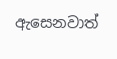ඇසෙනවාත්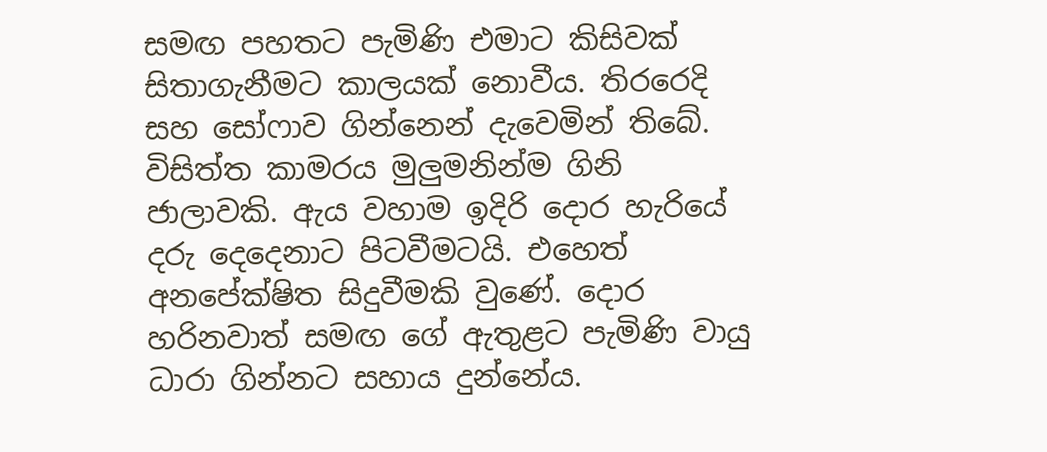සමඟ පහතට පැමිණි එමාට කිසිවක් සිතාගැනීමට කාලයක් නොවීය. තිරරෙදි සහ සෝෆාව ගින්නෙන් දැවෙමින් තිබේ. විසිත්ත කාමරය මුලුමනින්ම ගිනි ජාලාවකි. ඇය වහාම ඉදිරි දොර හැරියේ දරු දෙදෙනාට පිටවීමටයි. එහෙත් අනපේක්ෂිත සිදුවීමකි වු‍ණේ. දොර හරිනවාත් සමඟ ගේ ඇතුළට පැමිණි වායු ධාරා ගින්නට සහාය දුන්නේය.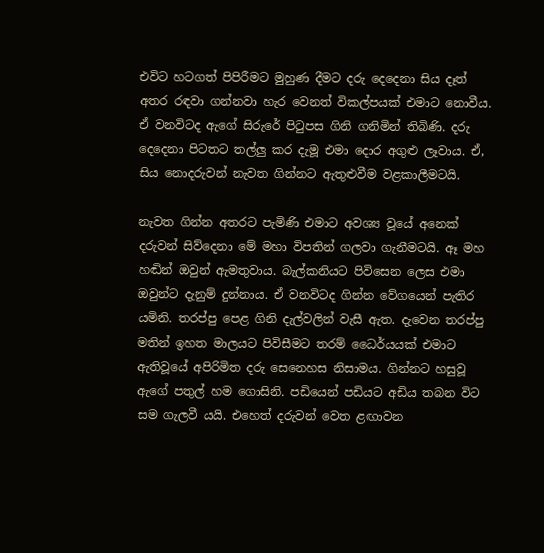එවිට හටගත් පිපිරීමට මුහුණ දීමට දරු දෙදෙනා සිය දෑත් අතර රඳවා ගන්නවා හැර වෙනත් විකල්පයක් එමාට නොවීය. ඒ වනවිටද ඇගේ සිරුරේ පිටුපස ගිනි ගනිමින් තිබිණි. දරු දෙදෙනා පිටතට තල්ලු කර දැමූ එමා දොර අගුළු ලෑවාය. ඒ, සිය නොදරුවන් නැවත ගින්නට ඇතුළුවීම වළකාලීමටයි.

නැවත ගින්න අතරට පැමිණි එමාට අවශ්‍ය වූයේ අනෙක් දරුවන් සිව්දෙනා මේ මහා විපතින් ගලවා ගැනීමටයි. ඈ මහ හඬින් ඔවුන් ඇමතුවාය. බැල්කනියට පිවිසෙන ලෙස එමා ඔවුන්ට දැනුම් දුන්නාය. ඒ වනවිටද ගින්න වේගයෙන් පැතිර යමිනි. තරප්පු පෙළ ගිනි දැල්වලින් වැසී ඇත. දැවෙන තරප්පු මතින් ඉහත මාලයට පිවිසීමට තරම් ධෛර්යයක් එමාට ඇතිවූයේ අපිරිමිත දරු සෙනෙහස නිසාමය. ගින්නට හසුවූ ඇගේ පතුල් හම ගොසිනි. පඩියෙන් පඩියට අඩිය තබන විට සම ගැලවී යයි. එහෙත් දරුවන් වෙත ළඟාවන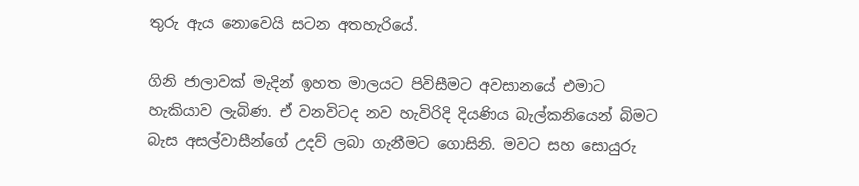තුරු ඇය නොවෙයි සටන අතහැරියේ.

ගිනි ජාලාවක් මැදින් ඉහත මාලයට පිවිසීමට අවසානයේ එමාට හැකියාව ලැබිණ. ඒ වනවිටද නව හැවිරිදි දියණිය බැල්කනියෙන් බිමට බැස අසල්වාසීන්ගේ උදව් ලබා ගැනීමට ගොසිනි. මවට සහ සොයුරු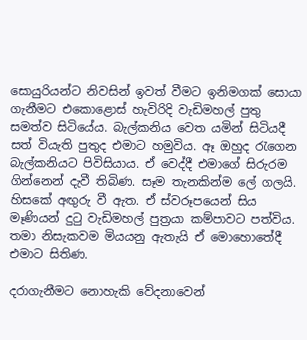සොයුරියන්ට නිවසින් ඉවත් වීමට ඉනිමගක් සොයා ගැනීමට එකොළොස් හැවිරිදි වැඩිමහල් පුතු සමත්ව සිටියේය. බැල්කනිය වෙත යමින් සිටියදී සත් වියැති පුතුද එමාට හමුවිය. ඈ ඔහුද රැගෙන බැල්කනියට පිවිසියාය. ඒ වෙද්දී එමාගේ සිරුරම ගින්නෙන් දැවී තිබිණ. සෑම තැනකින්ම ලේ ගලයි. හිසකේ අඟුරු වී ඇත. ඒ ස්වරූපයෙන් සිය මෑණියන් දුටු වැඩිමහල් පුත්‍රයා කම්පාවට පත්විය. තමා නිසැකවම මියයනු ඇතැයි ඒ මොහොතේදී එමාට සිතිණ.

දරාගැනීමට නොහැකි වේදනාවෙන්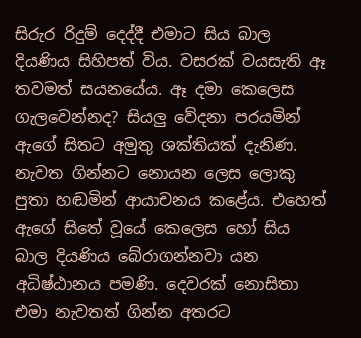සිරුර රිදුම් දෙද්දී එමාට සිය බාල දියණිය සිහිපත් විය. වසරක් වයසැති ඈ තවමත් සයනයේය. ඈ දමා කෙලෙස ගැලවෙන්නද? සියලු වේදනා පරයමින් ඇගේ සිතට අමුතු ශක්තියක් දැනිණ. නැවත ගින්නට නොයන ලෙස ලොකු පුතා හඬමින් ආයාචනය කළේය. එහෙත් ඇගේ සිතේ වූයේ කෙලෙස හෝ සිය බාල දියණිය බේරාගන්නවා යන අධිෂ්ඨානය පමණි. දෙවරක් නොසිතා එමා නැවතත් ගින්න අතරට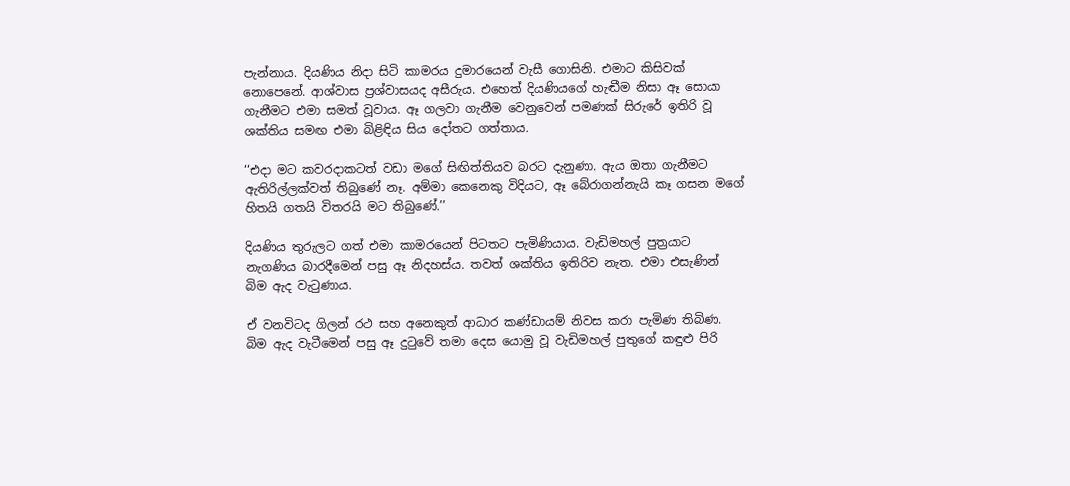පැන්නාය. දියණිය නිදා සිටි කාමරය දුමාරයෙන් වැසී ගොසිනි. එමාට කිසිවක් නොපෙනේ. ආශ්වාස ප්‍රශ්වාසයද අසීරුය. එහෙත් දියණියගේ හැඬීම නිසා ඈ සොයා ගැනීමට එමා සමත් වූවාය. ඈ ගලවා ගැනීම වෙනුවෙන් පමණක් සිරුරේ ඉතිරි වූ ශක්තිය සමඟ එමා බිළිඳිය සිය දෝතට ගත්තාය.

‘‘එදා මට කවරදාකටත් වඩා මගේ සිඟිත්තියව බරට දැනුණා. ඇය ඔතා ගැනීමට ඇතිරිල්ලක්වත් තිබුණේ නෑ. අම්මා කෙනෙකු විදියට, ඈ බේරාගන්නැයි කෑ ගසන මගේ හිතයි ගතයි විතරයි මට තිබුණේ.’’

දියණිය තුරුලට ගත් එමා කාමරයෙන් පිටතට පැමිණියාය. වැඩිමහල් පුත්‍රයාට නැගණිය බාරදීමෙන් පසු ඈ නිදහස්ය. තවත් ශක්තිය ඉතිරිව නැත. එමා එසැණින් බිම ඇද වැටුණාය.

ඒ වනවිටද ගිලන් රථ සහ අනෙකුත් ආධාර කණ්ඩායම් නිවස කරා පැමිණ තිබිණ. බිම ඇද වැටීමෙන් පසු ඈ දුටුවේ තමා දෙස යොමු වූ වැඩිමහල් පුතුගේ කඳුළු පිරි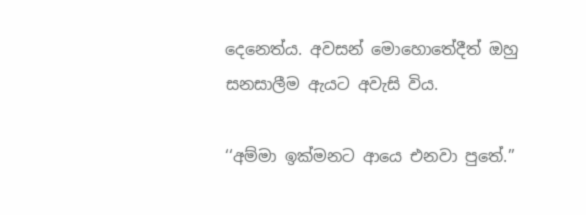දෙනෙත්ය. අවසන් මොහොතේදීත් ඔහු සනසාලීම ඇයට අවැසි විය.

‘‘අම්මා ඉක්මනට ආයෙ එනවා පුතේ.’’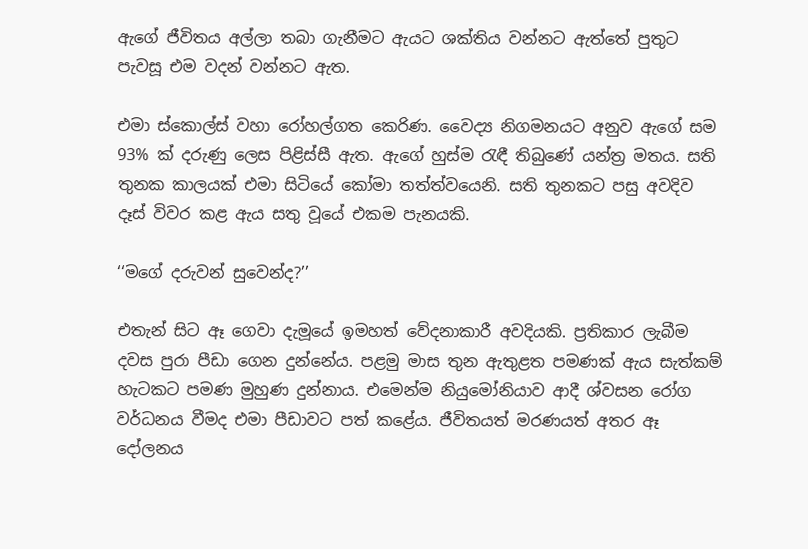ඇගේ ජීවිතය අල්ලා තබා ගැනීමට ඇයට ශක්තිය වන්නට ඇත්තේ පුතුට පැවසූ එම වදන් වන්නට ඇත.

එමා ස්කොල්ස් වහා රෝහල්ගත කෙරිණ. වෛද්‍ය නිගමනයට අනුව ඇගේ සම 93% ක් දරුණු ලෙස පිළිස්සී ඇත. ඇගේ හුස්ම රැඳී තිබුණේ යන්ත්‍ර මතය. සති තුනක කාලයක් එමා සිටියේ කෝමා තත්ත්වයෙනි. සති තුනකට පසු අවදිව දෑස් විවර කළ ඇය සතු වූයේ එකම පැනයකි.

‘‘මගේ දරුවන් සුවෙන්ද?’’

එතැන් සිට ඈ ගෙවා දැමූයේ ඉමහත් වේදනාකාරී අවදියකි. ප්‍රතිකාර ලැබීම දවස පුරා පීඩා ගෙන දුන්නේය. පළමු මාස තුන ඇතුළත පමණක් ඇය සැත්කම් හැටකට පමණ මුහුණ දුන්නාය. එමෙන්ම නියුමෝනියාව ආදී ශ්වසන රෝග වර්ධනය වීමද එමා පීඩාවට පත් කළේය. ජීවිතයත් මරණයත් අතර ඈ දෝලනය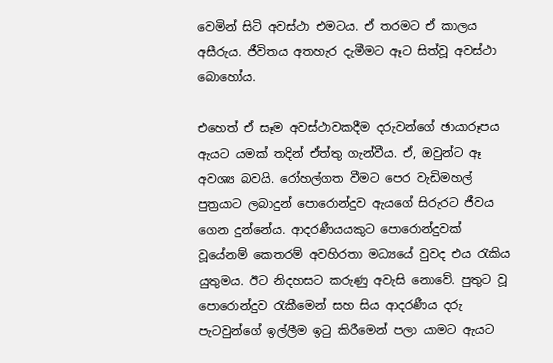වෙමින් සිටි අවස්ථා එමටය. ඒ තරමට ඒ කාලය අසීරුය. ජීවිතය අතහැර දැමීමට ඈට සිත්වූ අවස්ථා බොහෝය.

එහෙත් ඒ සෑම අවස්ථාවකදීම දරුවන්ගේ ඡායාරූපය ඇයට යමක් තදින් ඒත්තු ගැන්වීය. ඒ, ඔවුන්ට ඈ අවශ්‍ය බවයි. රෝහල්ගත වීමට පෙර වැඩිමහල් පුත්‍රයාට ලබාදුන් පොරොන්දුව ඇයගේ සිරුරට ජීවය ගෙන දුන්නේය. ආදරණීයයකුට පොරොන්දුවක් වූයේනම් කෙතරම් අවහිරතා මධ්‍යයේ වුවද එය රැකිය යුතුමය. ඊට නිදහසට කරුණු අවැසි නොවේ. පුතුට වූ පොරොන්දුව රැකීමෙන් සහ සිය ආදරණීය දරු පැටවුන්ගේ ඉල්ලීම ඉටු කිරීමෙන් පලා යාමට ඇයට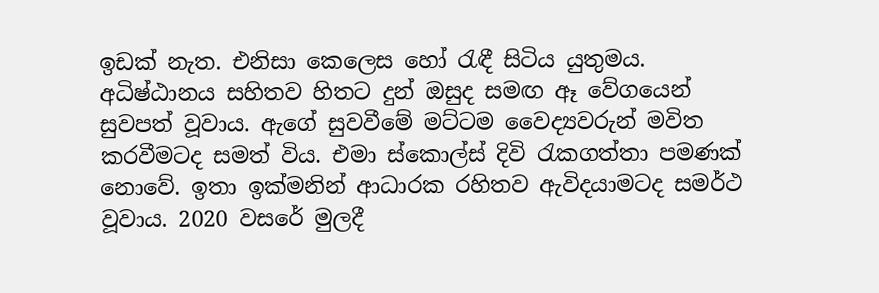ඉඩක් නැත. එනිසා කෙලෙස හෝ රැඳී සිටිය යුතුමය. අධිෂ්ඨානය සහිතව හිතට දුන් ඔසුද සමඟ ඈ වේගයෙන් සුවපත් වූවාය. ඇගේ සුවවීමේ මට්ටම වෛද්‍යවරුන් මවිත කරවීමටද සමත් විය. එමා ස්කොල්ස් දිවි රැකගත්තා පමණක් නොවේ. ඉතා ඉක්මනින් ආධාරක රහිතව ඇවිදයාමටද සමර්ථ වූවාය. 2020 වසරේ මුලදී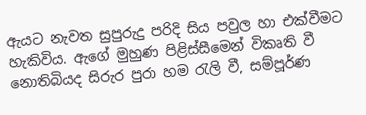ඇයට නැවත සුපුරුදු පරිදි සිය පවුල හා එක්වීමට හැකිවිය. ඇගේ මුහුණ පිළිස්සීමෙන් විකෘති වී නොතිබියද සිරුර පුරා හම රැලි වී, සම්පූර්ණ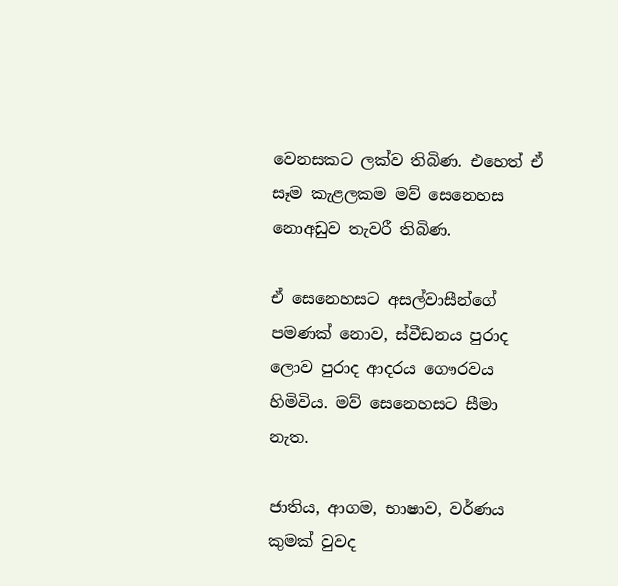වෙනසකට ලක්ව තිබිණ. එහෙත් ඒ සෑම කැළලකම මව් සෙනෙහස නොඅඩුව තැවරී තිබිණ.

ඒ සෙනෙහසට අසල්වාසීන්ගේ පමණක් නොව, ස්වීඩනය පුරාද ලොව පුරාද ආදරය ගෞරවය හිමිවිය. මව් සෙනෙහසට සීමා නැත.

ජාතිය, ආගම, භාෂාව, වර්ණය කුමක් වුවද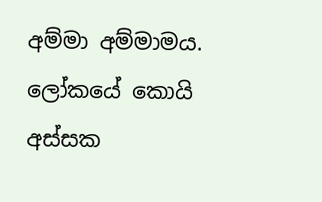අම්මා අම්මාමය. ලෝකයේ කොයි අස්සක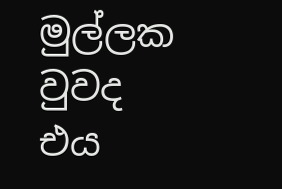මුල්ලක වුවද එය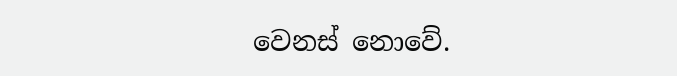වෙනස් නොවේ.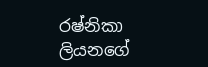රෂ්නිකා ලියනගේ